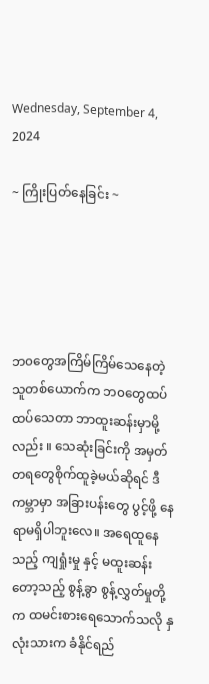Wednesday, September 4, 2024

~ ကြိုးပြတ်နေခြင်း ~





ဘ၀တွေအကြိမ်ကြိမ်သေနေတဲ့သူတစ်ယောက်က ဘ၀တွေထပ်ထပ်သေတာ ဘာထူးဆန်းမှာမို့လည်း ။ သေဆုံးခြင်းကို အမှတ်တရတွေစိုက်ထူခဲ့မယ်ဆိုရင် ဒီကမ္ဘာမှာ အခြားပန်းတွေ ပွင့်ဖို့ နေရာမရှိပါဘူးလေ။ အရေထူနေသည့် ကျရှုံးမှု နှင့် မထူးဆန်းတော့သည့် စွန့်ခွာ စွန့်လွှတ်မှုတို့က ထမင်းစားရေသောက်သလို နှလုံးသားက ခံနိုင်ရည်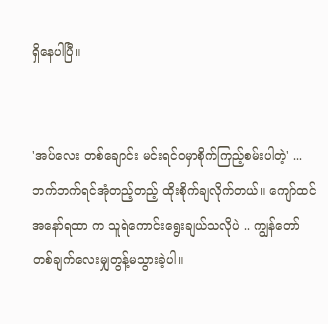ရှိနေပါပြီ။


'အပ်လေး တစ်ချောင်း မင်းရင်၀မှာစိုက်ကြည့်စမ်းပါတဲ့' ... ဘက်ဘက်ရင်အုံတည့်တည့် ထိုးစိုက်ချလိုက်တယ်။ ကျော်ထင်အနော်ရထာ က သူရဲကောင်းရွေးချယ်သလိုပဲ .. ကျွန်တော် တစ်ချက်လေးမျှတွန့်မသွားခဲ့ပါ။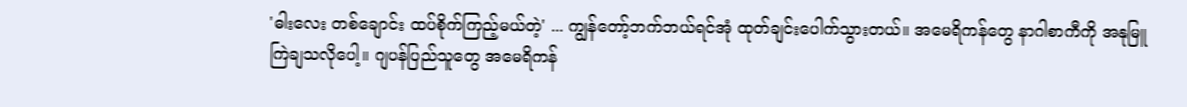'ဓါးလေး တစ်ချောင်း ထပ်စိုက်ကြည့်မယ်တဲ့' ... ကျွန်တော့်ဘက်ဘယ်ရင်အုံ ထုတ်ချင်းပေါက်သွားတယ်။ အမေရိကန်တွေ နာဂါစာကီကို အနုမြူကြဲချသလိုပေါ့။ ဂျပန်ပြည်သူတွေ အမေရိကန်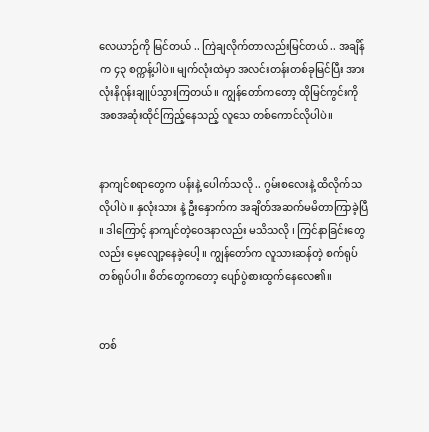လေယာဉ်ကို မြင်တယ် .. ကြဲချလိုက်တာလည်းမြင်တယ် .. အချိန်က ၄၃ စက္ကန့်ပါပဲ။ မျက်လုံးထဲမှာ အလင်းတန်းတစ်ခုမြင်ပြီး အားလုံးနိဂုန်းချူပ်သွားကြတယ်။ ကျွန်တော်ကတော့ ထိုမြင်ကွင်းကို အစအဆုံးထိုင်ကြည့်နေသည့် လူသေ တစ်ကောင်လိုပါပဲ။


နာကျင်စရာတွေက ပန်းနဲ့ ပေါက်သလို .. ဂွမ်းစလေးနဲ့ ထိလိုက်သလိုပါပဲ ။ နှလုံးသား နဲ့ ဦးနှောက်က အချိတ်အဆက်မမိတာကြာခဲ့ပြီ ။ ဒါကြောင့် နာကျင်တဲ့ဝေဒနာလည်း မသိသလို ၊ ကြင်နာခြင်းတွေလည်း မေ့လျော့နေခဲ့ပေါ့ ။ ကျွန်တော်က လူသားဆန်တဲ့ စက်ရုပ်တစ်ရုပ်ပါ။ စိတ်တွေကတော့ ပျော်ပွဲစားထွက်နေလေ၏။


တစ်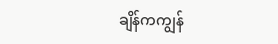ချိန်ကကျွန်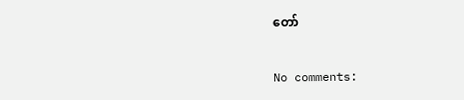တော်


No comments: